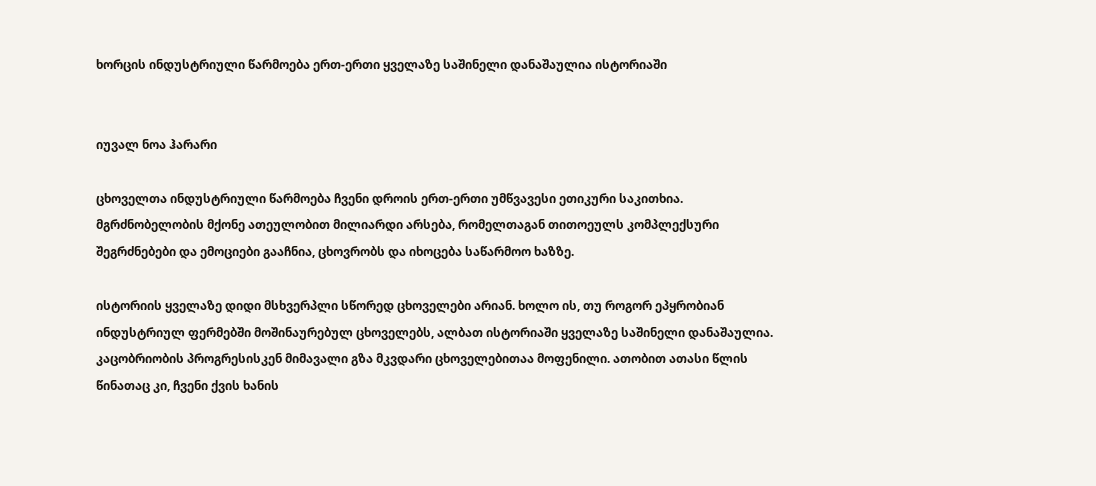ხორცის ინდუსტრიული წარმოება ერთ-ერთი ყველაზე საშინელი დანაშაულია ისტორიაში


იუვალ ნოა ჰარარი

ცხოველთა ინდუსტრიული წარმოება ჩვენი დროის ერთ-ერთი უმწვავესი ეთიკური საკითხია. მგრძნობელობის მქონე ათეულობით მილიარდი არსება, რომელთაგან თითოეულს კომპლექსური შეგრძნებები და ემოციები გააჩნია, ცხოვრობს და იხოცება საწარმოო ხაზზე.

ისტორიის ყველაზე დიდი მსხვერპლი სწორედ ცხოველები არიან. ხოლო ის, თუ როგორ ეპყრობიან ინდუსტრიულ ფერმებში მოშინაურებულ ცხოველებს, ალბათ ისტორიაში ყველაზე საშინელი დანაშაულია. კაცობრიობის პროგრესისკენ მიმავალი გზა მკვდარი ცხოველებითაა მოფენილი. ათობით ათასი წლის წინათაც კი, ჩვენი ქვის ხანის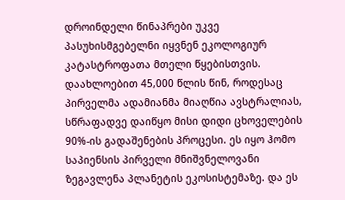დროინდელი წინაპრები უკვე პასუხისმგებელნი იყვნენ ეკოლოგიურ კატასტროფათა მთელი წყებისთვის. დაახლოებით 45,000 წლის წინ, როდესაც პირველმა ადამიანმა მიაღწია ავსტრალიას, სწრაფადვე დაიწყო მისი დიდი ცხოველების 90%-ის გადაშენების პროცესი. ეს იყო ჰომო საპიენსის პირველი მნიშვნელოვანი ზეგავლენა პლანეტის ეკოსისტემაზე. და ეს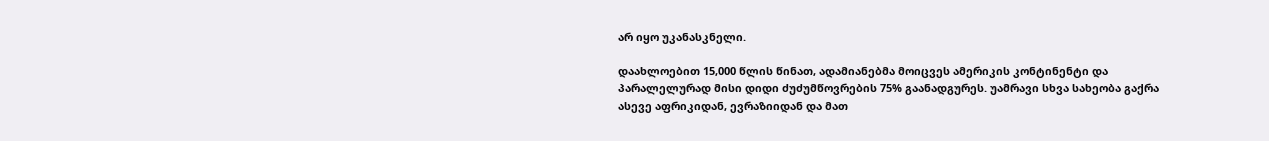არ იყო უკანასკნელი.

დაახლოებით 15,000 წლის წინათ, ადამიანებმა მოიცვეს ამერიკის კონტინენტი და პარალელურად მისი დიდი ძუძუმწოვრების 75% გაანადგურეს. უამრავი სხვა სახეობა გაქრა ასევე აფრიკიდან, ევრაზიიდან და მათ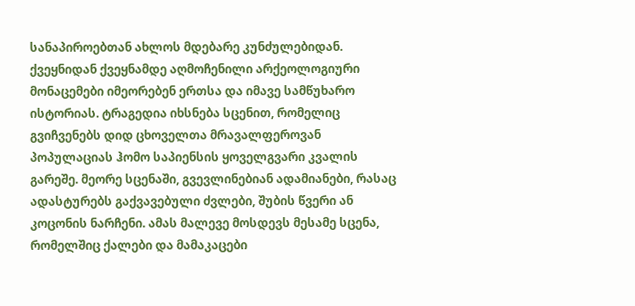სანაპიროებთან ახლოს მდებარე კუნძულებიდან. ქვეყნიდან ქვეყნამდე აღმოჩენილი არქეოლოგიური მონაცემები იმეორებენ ერთსა და იმავე სამწუხარო ისტორიას. ტრაგედია იხსნება სცენით, რომელიც გვიჩვენებს დიდ ცხოველთა მრავალფეროვან პოპულაციას ჰომო საპიენსის ყოველგვარი კვალის გარეშე. მეორე სცენაში, გვევლინებიან ადამიანები, რასაც ადასტურებს გაქვავებული ძვლები, შუბის წვერი ან კოცონის ნარჩენი. ამას მალევე მოსდევს მესამე სცენა, რომელშიც ქალები და მამაკაცები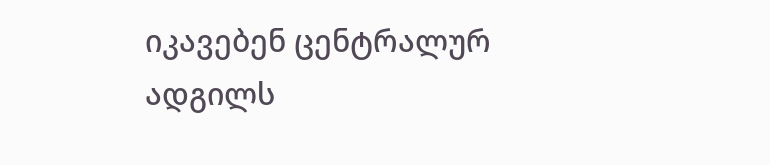იკავებენ ცენტრალურ ადგილს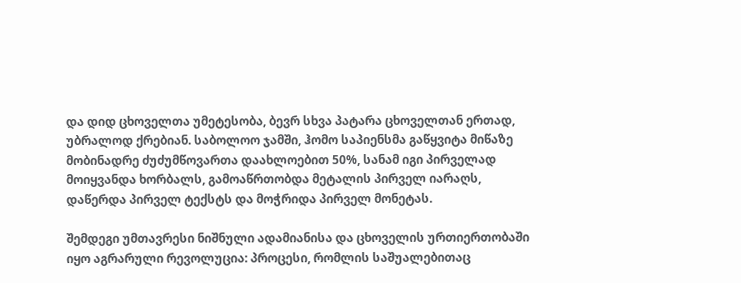და დიდ ცხოველთა უმეტესობა, ბევრ სხვა პატარა ცხოველთან ერთად, უბრალოდ ქრებიან. საბოლოო ჯამში, ჰომო საპიენსმა გაწყვიტა მიწაზე მობინადრე ძუძუმწოვართა დაახლოებით 50%, სანამ იგი პირველად მოიყვანდა ხორბალს, გამოაწრთობდა მეტალის პირველ იარაღს, დაწერდა პირველ ტექსტს და მოჭრიდა პირველ მონეტას.

შემდეგი უმთავრესი ნიშნული ადამიანისა და ცხოველის ურთიერთობაში იყო აგრარული რევოლუცია: პროცესი, რომლის საშუალებითაც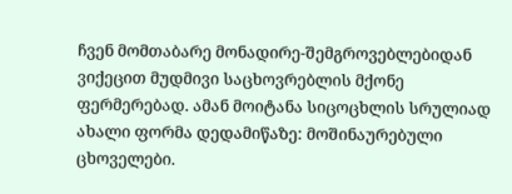ჩვენ მომთაბარე მონადირე-შემგროვებლებიდან ვიქეცით მუდმივი საცხოვრებლის მქონე ფერმერებად. ამან მოიტანა სიცოცხლის სრულიად ახალი ფორმა დედამიწაზე: მოშინაურებული ცხოველები.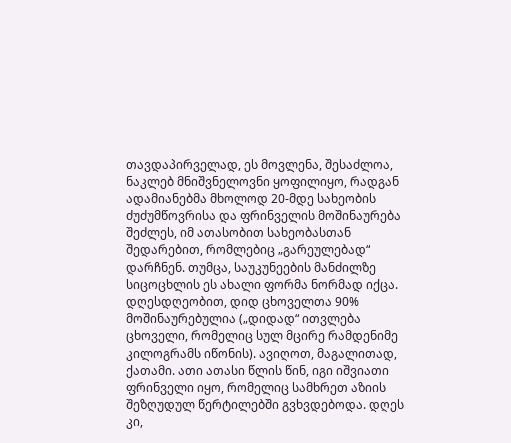თავდაპირველად, ეს მოვლენა, შესაძლოა, ნაკლებ მნიშვნელოვნი ყოფილიყო, რადგან ადამიანებმა მხოლოდ 20-მდე სახეობის ძუძუმწოვრისა და ფრინველის მოშინაურება შეძლეს, იმ ათასობით სახეობასთან შედარებით, რომლებიც „გარეულებად“ დარჩნენ. თუმცა, საუკუნეების მანძილზე სიცოცხლის ეს ახალი ფორმა ნორმად იქცა. დღესდღეობით, დიდ ცხოველთა 90% მოშინაურებულია („დიდად“ ითვლება ცხოველი, რომელიც სულ მცირე რამდენიმე კილოგრამს იწონის). ავიღოთ, მაგალითად, ქათამი. ათი ათასი წლის წინ, იგი იშვიათი ფრინველი იყო, რომელიც სამხრეთ აზიის შეზღუდულ წერტილებში გვხვდებოდა. დღეს კი,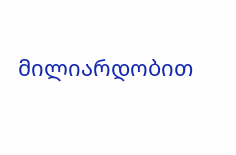მილიარდობით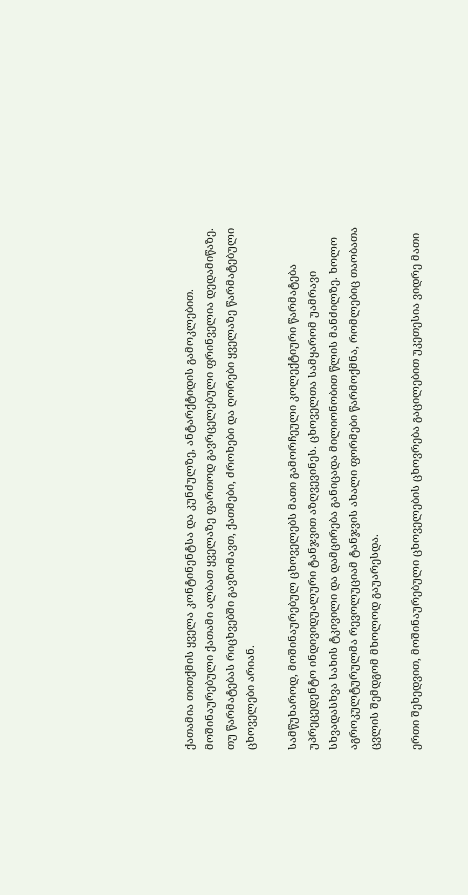ქათამია თითქმის ყველა კონტინენტსა და კუნძულზე, ანტარქტიდის გამოკლებით. მოშინაურებული ქათამი ალბათ ყველაზე ფართოდ გავრცელებული ფრინველია დედამიწაზე. თუ წარმატებას რიცხვებში გავზომავთ, ქათმები, ძროხები და ღორები ყველაზე წარმატებული ცხოველები არიან.

სამწუხაროდ, მოშინაურებულ ცხოველებს მათი გამორჩეული კოლექტიური წარმატება უპრეცედენტო ინდივიდუალური ტანჯვით აზღვევინეს. ცხოველთა სამყარომ უამრავი სხვადასხვა სახის ტკივილი და დამცირება განიცადა მილიონობით წლის მანძილზე. ხოლო აგროკულტურულმა რევოლუციამ ტანჯვის ახალი ფორმები წარმოქმნა, რომლებიც თაობათა ცვლის შემდგომ მხოლოდ გაუარესდა.

ერთი შეხედვით, მოშინაურებული ცხოველების ცხოვრება გაცილებით უკეთესია ვიდრე მათი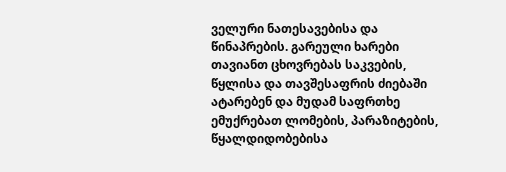ველური ნათესავებისა და წინაპრების. გარეული ხარები თავიანთ ცხოვრებას საკვების, წყლისა და თავშესაფრის ძიებაში ატარებენ და მუდამ საფრთხე ემუქრებათ ლომების, პარაზიტების, წყალდიდობებისა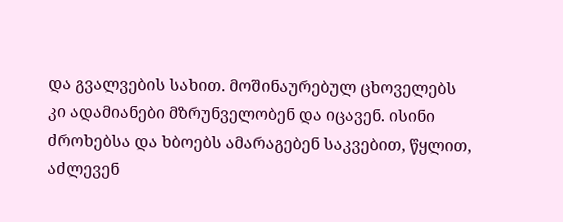და გვალვების სახით. მოშინაურებულ ცხოველებს კი ადამიანები მზრუნველობენ და იცავენ. ისინი ძროხებსა და ხბოებს ამარაგებენ საკვებით, წყლით, აძლევენ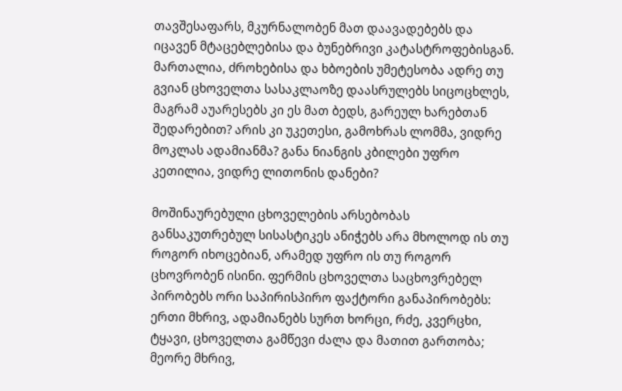თავშესაფარს, მკურნალობენ მათ დაავადებებს და იცავენ მტაცებლებისა და ბუნებრივი კატასტროფებისგან. მართალია, ძროხებისა და ხბოების უმეტესობა ადრე თუ გვიან ცხოველთა სასაკლაოზე დაასრულებს სიცოცხლეს, მაგრამ აუარესებს კი ეს მათ ბედს, გარეულ ხარებთან შედარებით? არის კი უკეთესი, გამოხრას ლომმა, ვიდრე მოკლას ადამიანმა? განა ნიანგის კბილები უფრო კეთილია, ვიდრე ლითონის დანები?

მოშინაურებული ცხოველების არსებობას განსაკუთრებულ სისასტიკეს ანიჭებს არა მხოლოდ ის თუ როგორ იხოცებიან, არამედ უფრო ის თუ როგორ ცხოვრობენ ისინი. ფერმის ცხოველთა საცხოვრებელ პირობებს ორი საპირისპირო ფაქტორი განაპირობებს: ერთი მხრივ, ადამიანებს სურთ ხორცი, რძე, კვერცხი, ტყავი, ცხოველთა გამწევი ძალა და მათით გართობა; მეორე მხრივ,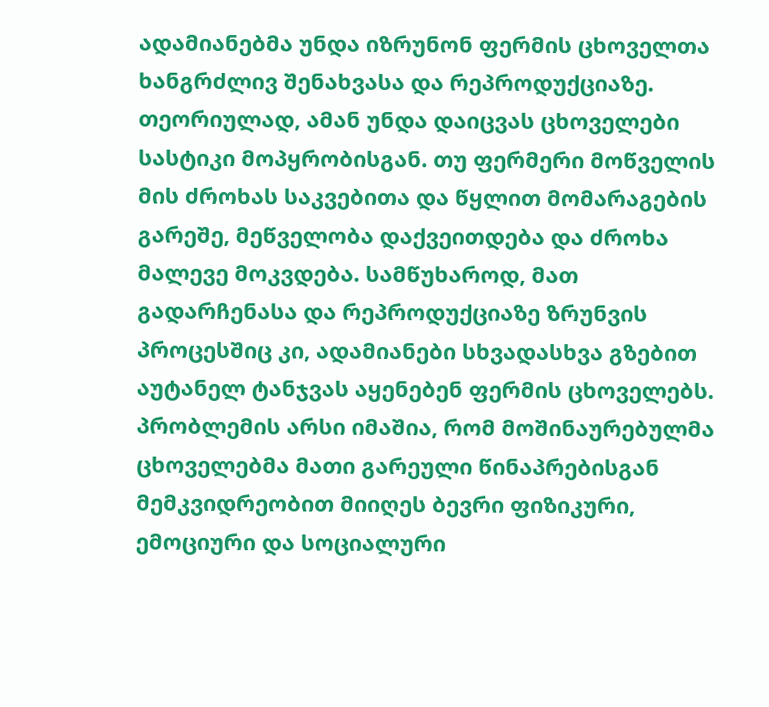ადამიანებმა უნდა იზრუნონ ფერმის ცხოველთა ხანგრძლივ შენახვასა და რეპროდუქციაზე. თეორიულად, ამან უნდა დაიცვას ცხოველები სასტიკი მოპყრობისგან. თუ ფერმერი მოწველის მის ძროხას საკვებითა და წყლით მომარაგების გარეშე, მეწველობა დაქვეითდება და ძროხა მალევე მოკვდება. სამწუხაროდ, მათ გადარჩენასა და რეპროდუქციაზე ზრუნვის პროცესშიც კი, ადამიანები სხვადასხვა გზებით აუტანელ ტანჯვას აყენებენ ფერმის ცხოველებს. პრობლემის არსი იმაშია, რომ მოშინაურებულმა ცხოველებმა მათი გარეული წინაპრებისგან მემკვიდრეობით მიიღეს ბევრი ფიზიკური, ემოციური და სოციალური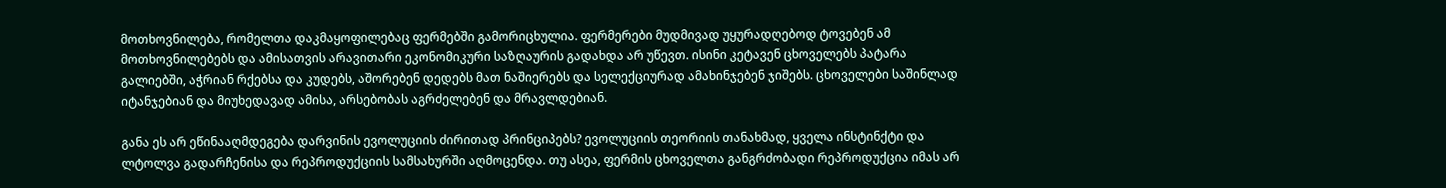მოთხოვნილება, რომელთა დაკმაყოფილებაც ფერმებში გამორიცხულია. ფერმერები მუდმივად უყურადღებოდ ტოვებენ ამ მოთხოვნილებებს და ამისათვის არავითარი ეკონომიკური საზღაურის გადახდა არ უწევთ. ისინი კეტავენ ცხოველებს პატარა გალიებში, აჭრიან რქებსა და კუდებს, აშორებენ დედებს მათ ნაშიერებს და სელექციურად ამახინჯებენ ჯიშებს. ცხოველები საშინლად იტანჯებიან და მიუხედავად ამისა, არსებობას აგრძელებენ და მრავლდებიან.

განა ეს არ ეწინააღმდეგება დარვინის ევოლუციის ძირითად პრინციპებს? ევოლუციის თეორიის თანახმად, ყველა ინსტინქტი და ლტოლვა გადარჩენისა და რეპროდუქციის სამსახურში აღმოცენდა. თუ ასეა, ფერმის ცხოველთა განგრძობადი რეპროდუქცია იმას არ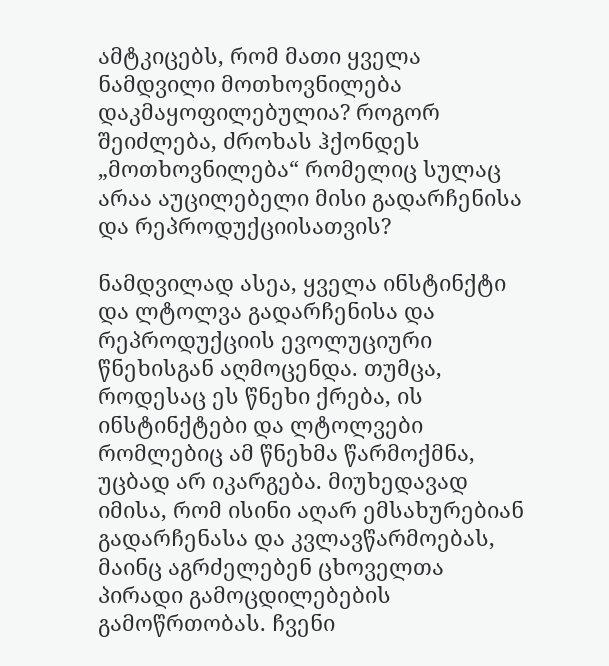ამტკიცებს, რომ მათი ყველა ნამდვილი მოთხოვნილება დაკმაყოფილებულია? როგორ შეიძლება, ძროხას ჰქონდეს „მოთხოვნილება“ რომელიც სულაც არაა აუცილებელი მისი გადარჩენისა და რეპროდუქციისათვის?

ნამდვილად ასეა, ყველა ინსტინქტი და ლტოლვა გადარჩენისა და რეპროდუქციის ევოლუციური წნეხისგან აღმოცენდა. თუმცა, როდესაც ეს წნეხი ქრება, ის ინსტინქტები და ლტოლვები რომლებიც ამ წნეხმა წარმოქმნა, უცბად არ იკარგება. მიუხედავად იმისა, რომ ისინი აღარ ემსახურებიან გადარჩენასა და კვლავწარმოებას, მაინც აგრძელებენ ცხოველთა პირადი გამოცდილებების გამოწრთობას. ჩვენი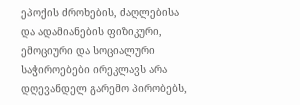ეპოქის ძროხების, ძაღლებისა და ადამიანების ფიზიკური, ემოციური და სოციალური საჭიროებები ირეკლავს არა დღევანდელ გარემო პირობებს,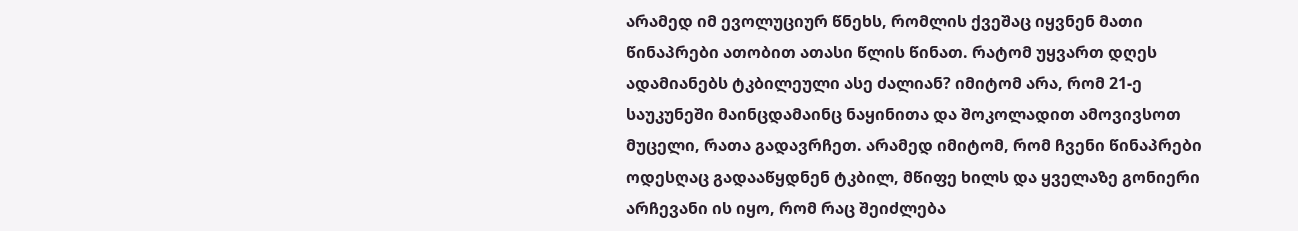არამედ იმ ევოლუციურ წნეხს, რომლის ქვეშაც იყვნენ მათი წინაპრები ათობით ათასი წლის წინათ. რატომ უყვართ დღეს ადამიანებს ტკბილეული ასე ძალიან? იმიტომ არა, რომ 21-ე საუკუნეში მაინცდამაინც ნაყინითა და შოკოლადით ამოვივსოთ მუცელი, რათა გადავრჩეთ. არამედ იმიტომ, რომ ჩვენი წინაპრები ოდესღაც გადააწყდნენ ტკბილ, მწიფე ხილს და ყველაზე გონიერი არჩევანი ის იყო, რომ რაც შეიძლება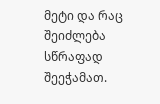მეტი და რაც შეიძლება სწრაფად შეეჭამათ.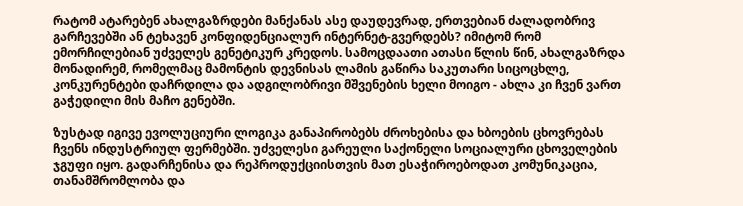რატომ ატარებენ ახალგაზრდები მანქანას ასე დაუდევრად, ერთვებიან ძალადობრივ გარჩევებში ან ტეხავენ კონფიდენციალურ ინტერნეტ-გვერდებს? იმიტომ რომ ემორჩილებიან უძველეს გენეტიკურ კრედოს. სამოცდაათი ათასი წლის წინ, ახალგაზრდა მონადირემ, რომელმაც მამონტის დევნისას ლამის გაწირა საკუთარი სიცოცხლე, კონკურენტები დაჩრდილა და ადგილობრივი მშვენების ხელი მოიგო - ახლა კი ჩვენ ვართ გაჭედილი მის მაჩო გენებში.

ზუსტად იგივე ევოლუციური ლოგიკა განაპირობებს ძროხებისა და ხბოების ცხოვრებას ჩვენს ინდუსტრიულ ფერმებში. უძველესი გარეული საქონელი სოციალური ცხოველების ჯგუფი იყო. გადარჩენისა და რეპროდუქციისთვის მათ ესაჭიროებოდათ კომუნიკაცია, თანამშრომლობა და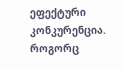ეფექტური კონკურენცია. როგორც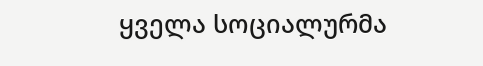ყველა სოციალურმა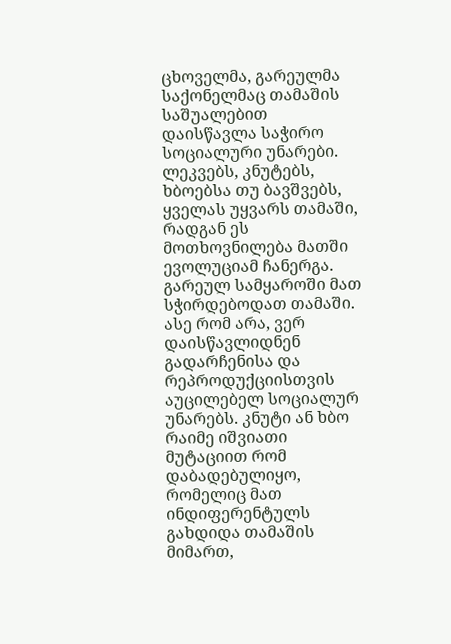ცხოველმა, გარეულმა საქონელმაც თამაშის საშუალებით დაისწავლა საჭირო სოციალური უნარები. ლეკვებს, კნუტებს, ხბოებსა თუ ბავშვებს, ყველას უყვარს თამაში, რადგან ეს მოთხოვნილება მათში ევოლუციამ ჩანერგა. გარეულ სამყაროში მათ სჭირდებოდათ თამაში. ასე რომ არა, ვერ დაისწავლიდნენ გადარჩენისა და რეპროდუქციისთვის აუცილებელ სოციალურ უნარებს. კნუტი ან ხბო რაიმე იშვიათი მუტაციით რომ დაბადებულიყო, რომელიც მათ ინდიფერენტულს გახდიდა თამაშის მიმართ,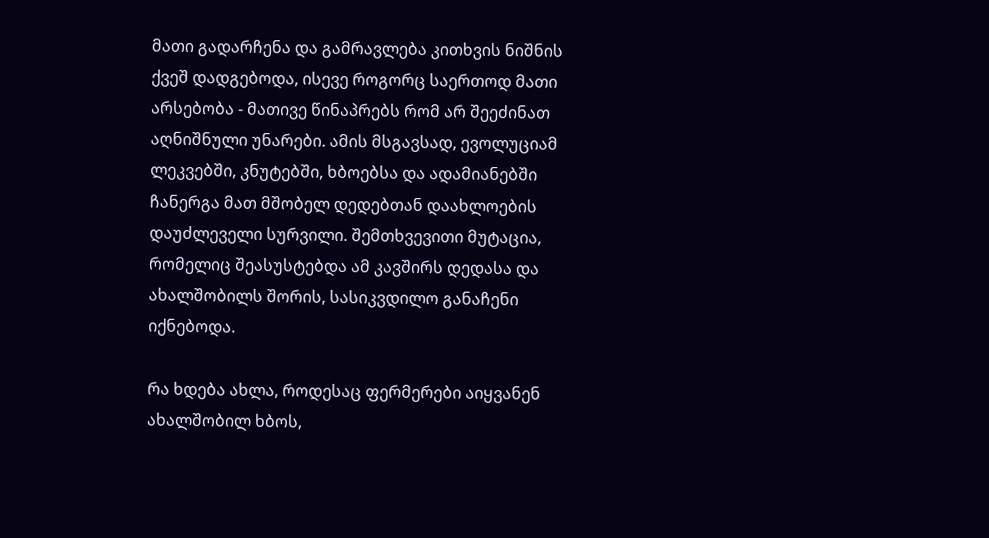მათი გადარჩენა და გამრავლება კითხვის ნიშნის ქვეშ დადგებოდა, ისევე როგორც საერთოდ მათი არსებობა - მათივე წინაპრებს რომ არ შეეძინათ აღნიშნული უნარები. ამის მსგავსად, ევოლუციამ ლეკვებში, კნუტებში, ხბოებსა და ადამიანებში ჩანერგა მათ მშობელ დედებთან დაახლოების დაუძლეველი სურვილი. შემთხვევითი მუტაცია, რომელიც შეასუსტებდა ამ კავშირს დედასა და ახალშობილს შორის, სასიკვდილო განაჩენი იქნებოდა.

რა ხდება ახლა, როდესაც ფერმერები აიყვანენ ახალშობილ ხბოს,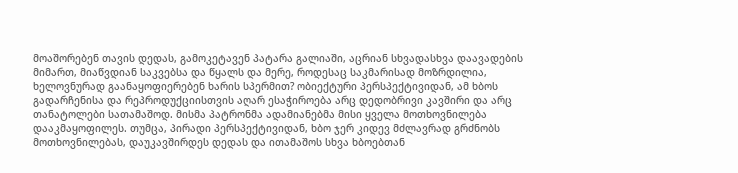მოაშორებენ თავის დედას, გამოკეტავენ პატარა გალიაში, აცრიან სხვადასხვა დაავადების მიმართ, მიაწვდიან საკვებსა და წყალს და მერე, როდესაც საკმარისად მოზრდილია, ხელოვნურად გაანაყოფიერებენ ხარის სპერმით? ობიექტური პერსპექტივიდან, ამ ხბოს გადარჩენისა და რეპროდუქციისთვის აღარ ესაჭიროება არც დედობრივი კავშირი და არც თანატოლები სათამაშოდ. მისმა პატრონმა ადამიანებმა მისი ყველა მოთხოვნილება დააკმაყოფილეს. თუმცა, პირადი პერსპექტივიდან, ხბო ჯერ კიდევ მძლავრად გრძნობს მოთხოვნილებას, დაუკავშირდეს დედას და ითამაშოს სხვა ხბოებთან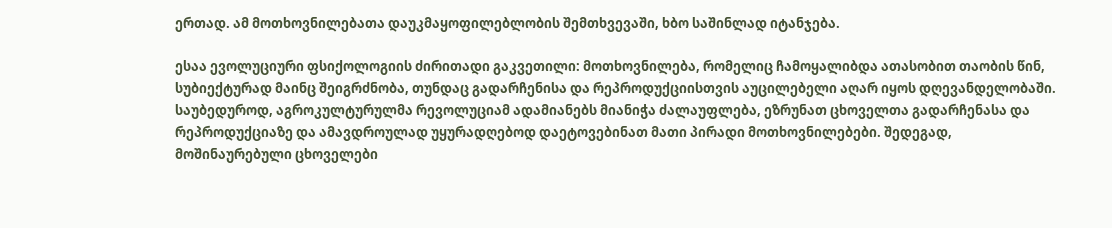ერთად. ამ მოთხოვნილებათა დაუკმაყოფილებლობის შემთხვევაში, ხბო საშინლად იტანჯება.

ესაა ევოლუციური ფსიქოლოგიის ძირითადი გაკვეთილი: მოთხოვნილება, რომელიც ჩამოყალიბდა ათასობით თაობის წინ, სუბიექტურად მაინც შეიგრძნობა, თუნდაც გადარჩენისა და რეპროდუქციისთვის აუცილებელი აღარ იყოს დღევანდელობაში. საუბედუროდ, აგროკულტურულმა რევოლუციამ ადამიანებს მიანიჭა ძალაუფლება, ეზრუნათ ცხოველთა გადარჩენასა და რეპროდუქციაზე და ამავდროულად უყურადღებოდ დაეტოვებინათ მათი პირადი მოთხოვნილებები. შედეგად, მოშინაურებული ცხოველები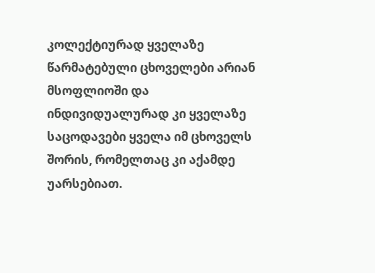კოლექტიურად ყველაზე წარმატებული ცხოველები არიან მსოფლიოში და ინდივიდუალურად კი ყველაზე საცოდავები ყველა იმ ცხოველს შორის, რომელთაც კი აქამდე უარსებიათ.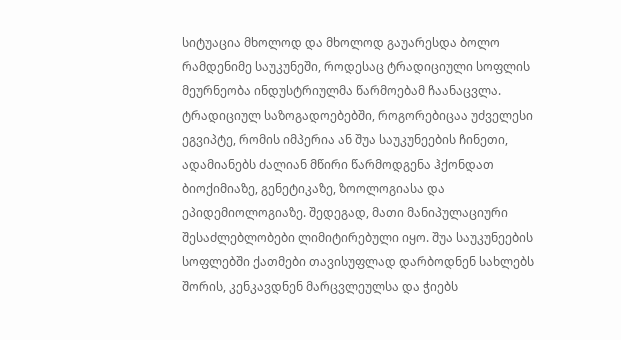სიტუაცია მხოლოდ და მხოლოდ გაუარესდა ბოლო რამდენიმე საუკუნეში, როდესაც ტრადიციული სოფლის მეურნეობა ინდუსტრიულმა წარმოებამ ჩაანაცვლა. ტრადიციულ საზოგადოებებში, როგორებიცაა უძველესი ეგვიპტე, რომის იმპერია ან შუა საუკუნეების ჩინეთი, ადამიანებს ძალიან მწირი წარმოდგენა ჰქონდათ ბიოქიმიაზე, გენეტიკაზე, ზოოლოგიასა და ეპიდემიოლოგიაზე. შედეგად, მათი მანიპულაციური შესაძლებლობები ლიმიტირებული იყო. შუა საუკუნეების სოფლებში ქათმები თავისუფლად დარბოდნენ სახლებს შორის, კენკავდნენ მარცვლეულსა და ჭიებს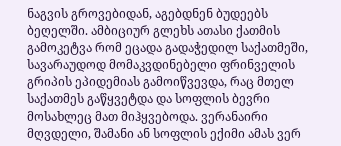ნაგვის გროვებიდან, აგებდნენ ბუდეებს ბეღელში. ამბიციურ გლეხს ათასი ქათმის გამოკეტვა რომ ეცადა გადაჭედილ საქათმეში, სავარაუდოდ მომაკვდინებელი ფრინველის გრიპის ეპიდემიას გამოიწვევდა, რაც მთელ საქათმეს გაწყვეტდა და სოფლის ბევრი მოსახლეც მათ მიჰყვებოდა. ვერანაირი მღვდელი, შამანი ან სოფლის ექიმი ამას ვერ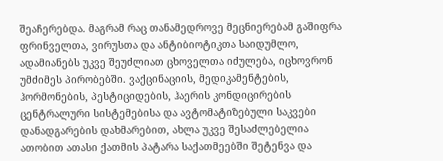შეაჩერებდა. მაგრამ რაც თანამედროვე მეცნიერებამ გაშიფრა ფრინველთა, ვირუსთა და ანტიბიოტიკთა საიდუმლო, ადამიანებს უკვე შეუძლიათ ცხოველთა იძულება, იცხოვრონ უმძიმეს პირობებში. ვაქცინაციის, მედიკამენტების, ჰორმონების, პესტიციდების, ჰაერის კონდიცირების ცენტრალური სისტემებისა და ავტომატიზებული საკვები დანადგარების დახმარებით, ახლა უკვე შესაძლებელია ათობით ათასი ქათმის პატარა საქათმეებში შეტენვა და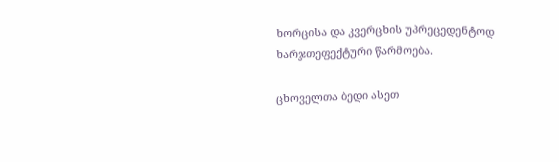ხორცისა და კვერცხის უპრეცედენტოდ ხარჯთეფექტური წარმოება.

ცხოველთა ბედი ასეთ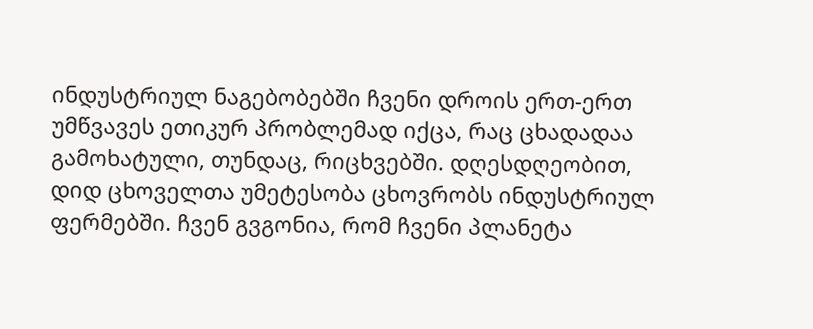ინდუსტრიულ ნაგებობებში ჩვენი დროის ერთ-ერთ უმწვავეს ეთიკურ პრობლემად იქცა, რაც ცხადადაა გამოხატული, თუნდაც, რიცხვებში. დღესდღეობით, დიდ ცხოველთა უმეტესობა ცხოვრობს ინდუსტრიულ ფერმებში. ჩვენ გვგონია, რომ ჩვენი პლანეტა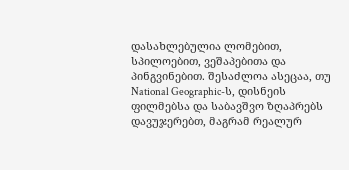დასახლებულია ლომებით, სპილოებით, ვეშაპებითა და პინგვინებით. შესაძლოა ასეცაა, თუ National Geographic-ს, დისნეის ფილმებსა და საბავშვო ზღაპრებს დავუჯერებთ, მაგრამ რეალურ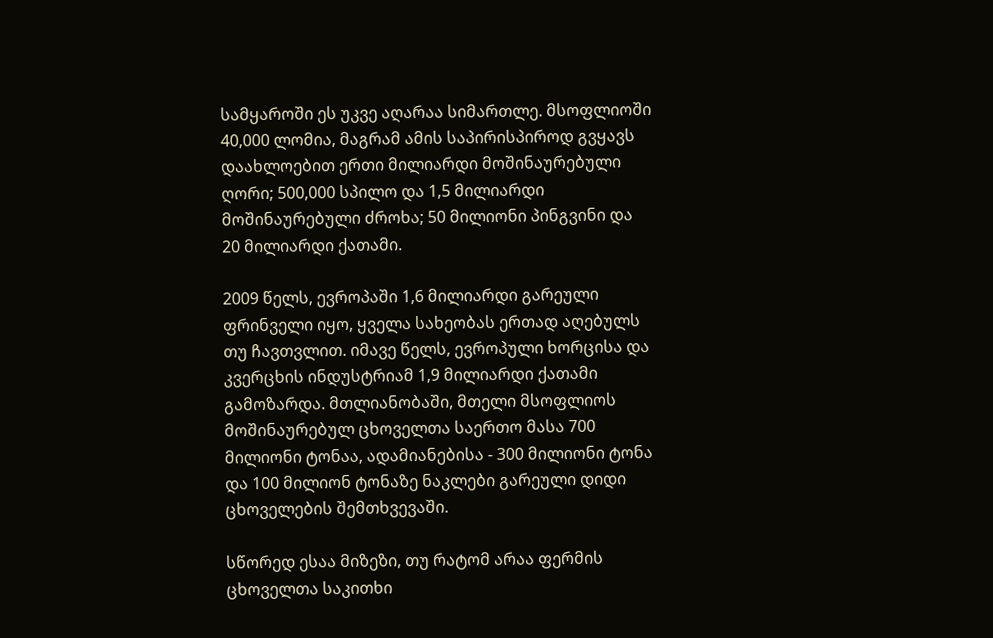სამყაროში ეს უკვე აღარაა სიმართლე. მსოფლიოში 40,000 ლომია, მაგრამ ამის საპირისპიროდ გვყავს დაახლოებით ერთი მილიარდი მოშინაურებული ღორი; 500,000 სპილო და 1,5 მილიარდი მოშინაურებული ძროხა; 50 მილიონი პინგვინი და 20 მილიარდი ქათამი.

2009 წელს, ევროპაში 1,6 მილიარდი გარეული ფრინველი იყო, ყველა სახეობას ერთად აღებულს თუ ჩავთვლით. იმავე წელს, ევროპული ხორცისა და კვერცხის ინდუსტრიამ 1,9 მილიარდი ქათამი გამოზარდა. მთლიანობაში, მთელი მსოფლიოს მოშინაურებულ ცხოველთა საერთო მასა 700 მილიონი ტონაა, ადამიანებისა - 300 მილიონი ტონა და 100 მილიონ ტონაზე ნაკლები გარეული დიდი ცხოველების შემთხვევაში.

სწორედ ესაა მიზეზი, თუ რატომ არაა ფერმის ცხოველთა საკითხი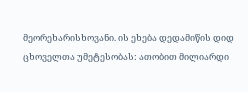მეორეხარისხოვანი. ის ეხება დედამიწის დიდ ცხოველთა უმეტესობას: ათობით მილიარდი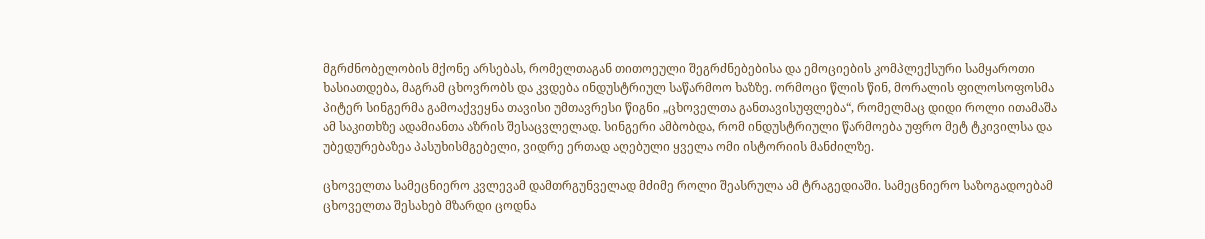მგრძნობელობის მქონე არსებას, რომელთაგან თითოეული შეგრძნებებისა და ემოციების კომპლექსური სამყაროთი ხასიათდება, მაგრამ ცხოვრობს და კვდება ინდუსტრიულ საწარმოო ხაზზე. ორმოცი წლის წინ, მორალის ფილოსოფოსმა პიტერ სინგერმა გამოაქვეყნა თავისი უმთავრესი წიგნი „ცხოველთა განთავისუფლება“, რომელმაც დიდი როლი ითამაშა ამ საკითხზე ადამიანთა აზრის შესაცვლელად. სინგერი ამბობდა, რომ ინდუსტრიული წარმოება უფრო მეტ ტკივილსა და უბედურებაზეა პასუხისმგებელი, ვიდრე ერთად აღებული ყველა ომი ისტორიის მანძილზე.

ცხოველთა სამეცნიერო კვლევამ დამთრგუნველად მძიმე როლი შეასრულა ამ ტრაგედიაში. სამეცნიერო საზოგადოებამ ცხოველთა შესახებ მზარდი ცოდნა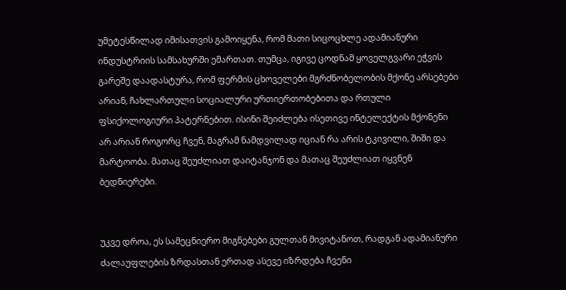უმეტესწილად იმისათვის გამოიყენა, რომ მათი სიცოცხლე ადამიანური ინდუსტრიის სამსახურში ემართათ. თუმცა, იგივე ცოდნამ ყოველგვარი ეჭვის გარეშე დაადასტურა, რომ ფერმის ცხოველები მგრძნობელობის მქონე არსებები არიან, ჩახლართული სოციალური ურთიერთობებითა და რთული ფსიქოლოგიური პატერნებით. ისინი შეიძლება ისეთივე ინტელექტის მქონენი არ არიან როგორც ჩვენ, მაგრამ ნამდვილად იციან რა არის ტკივილი, შიში და მარტოობა. მათაც შეუძლიათ დაიტანჯონ და მათაც შეუძლიათ იყვნენ ბედნიერები.


უკვე დროა, ეს სამეცნიერო მიგნებები გულთან მივიტანოთ, რადგან ადამიანური ძალაუფლების ზრდასთან ერთად ასევე იზრდება ჩვენი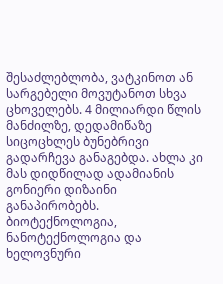შესაძლებლობა, ვატკინოთ ან სარგებელი მოვუტანოთ სხვა ცხოველებს. 4 მილიარდი წლის მანძილზე, დედამიწაზე სიცოცხლეს ბუნებრივი გადარჩევა განაგებდა. ახლა კი მას დიდწილად ადამიანის გონიერი დიზაინი განაპირობებს. ბიოტექნოლოგია, ნანოტექნოლოგია და ხელოვნური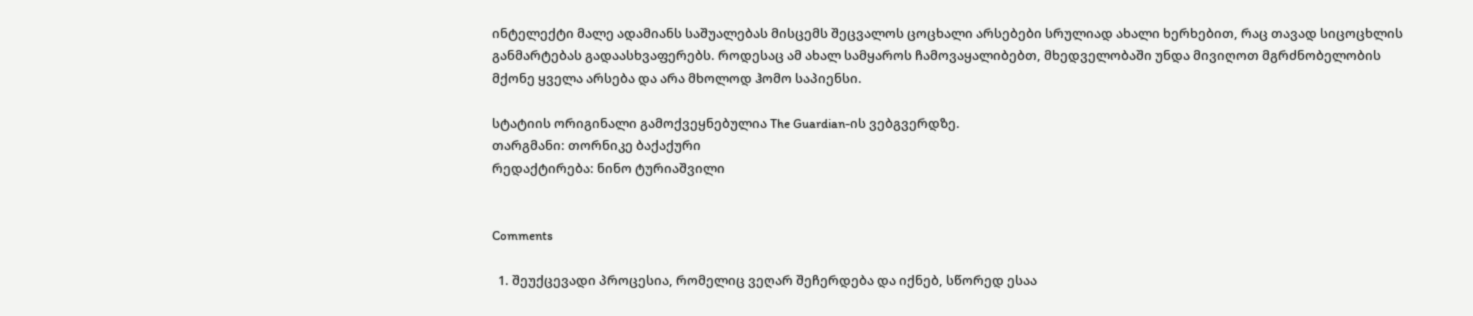ინტელექტი მალე ადამიანს საშუალებას მისცემს შეცვალოს ცოცხალი არსებები სრულიად ახალი ხერხებით, რაც თავად სიცოცხლის განმარტებას გადაასხვაფერებს. როდესაც ამ ახალ სამყაროს ჩამოვაყალიბებთ, მხედველობაში უნდა მივიღოთ მგრძნობელობის მქონე ყველა არსება და არა მხოლოდ ჰომო საპიენსი.

სტატიის ორიგინალი გამოქვეყნებულია The Guardian-ის ვებგვერდზე.
თარგმანი: თორნიკე ბაქაქური
რედაქტირება: ნინო ტურიაშვილი


Comments

  1. შეუქცევადი პროცესია, რომელიც ვეღარ შეჩერდება და იქნებ, სწორედ ესაა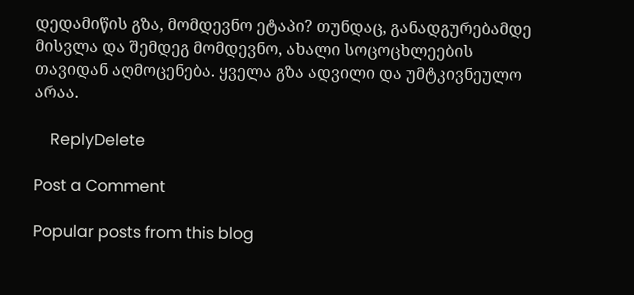დედამიწის გზა, მომდევნო ეტაპი? თუნდაც, განადგურებამდე მისვლა და შემდეგ მომდევნო, ახალი სოცოცხლეების თავიდან აღმოცენება. ყველა გზა ადვილი და უმტკივნეულო არაა.

    ReplyDelete

Post a Comment

Popular posts from this blog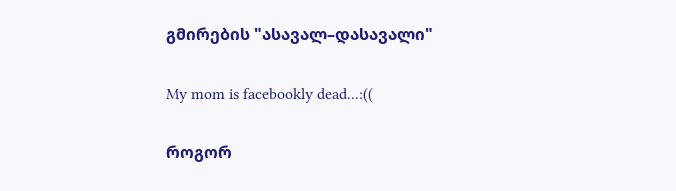გმირების "ასავალ–დასავალი"

My mom is facebookly dead...:((

როგორ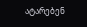ატარებენ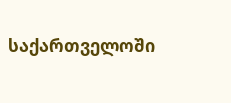საქართველოში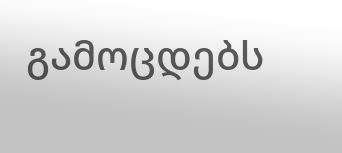გამოცდებს